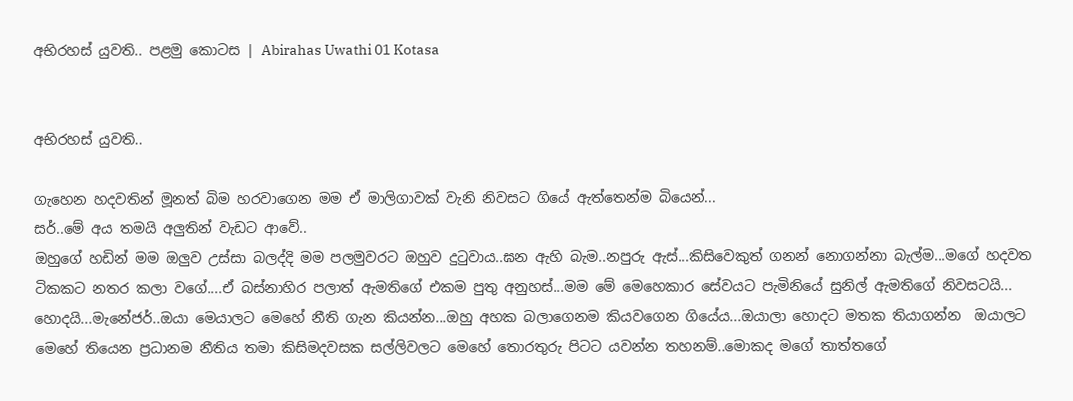අභිරහස් යුවති.. පළමු කොටස | Abirahas Uwathi 01 Kotasa


අභිරහස් යුවති..

ගැහෙන හදවතින් මූනත් බිම හරවාගෙන මම ඒ මාලිගාවක් වැනි නිවසට ගියේ ඇත්තෙන්ම බියෙන්...
සර්..මේ අය තමයි අලුතින් වැඩට ආවේ..
ඔහුගේ හඩින් මම ඔලුව උස්සා බලද්දි මම පලමුවරට ඔහුව දුටුවාය..ඝන ඇහි බැම..නපුරු ඇස්...කිසිවෙකුත් ගනන් නොගන්නා බැල්ම...මගේ හදවත ටිකකට නතර කලා වගේ....ඒ බස්නාහිර පලාත් ඇමතිගේ එකම පුතු අනුහස්...මම මේ මෙහෙකාර සේවයට පැමිනියේ සුනිල් ඇමතිගේ නිවසටයි...
හොදයි...මැනේජර්..ඔයා මෙයාලට මෙහේ නීති ගැන කියන්න...ඔහු අහක බලාගෙනම කියවගෙන ගියේය...ඔයාලා හොදට මතක තියාගන්න  ඔයාලට මෙහේ තියෙන ප්‍රධානම නීතිය තමා කිසිමදවසක සල්ලිවලට මෙහේ තොරතුරු පිටට යවන්න තහනම්..මොකද මගේ තාත්තගේ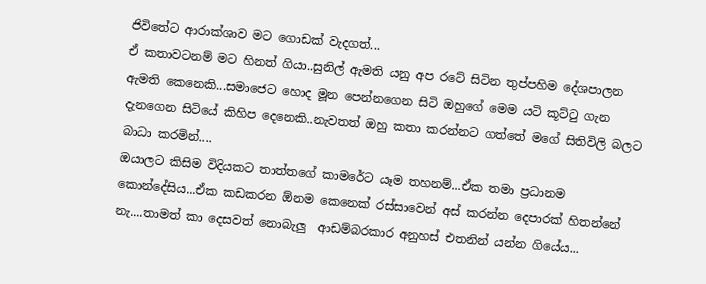ජිවිතේට ආරාක්ශාව මට ගොඩක් වැදගත්...
ඒ කතාවටනම් මට හිනත් ගියා..සුනිල් ඇමති යනු අප රටේ සිටින තුප්පහිම දේශපාලන ඇමති කෙනෙකි...සමාජෙට හොද මූන පෙන්නගෙන සිටි ඔහුගේ මෙම යටි කූට්ටු ගැන දැනගෙන සිටියේ කිහිප දෙනෙකි..නැවතත් ඔහු කතා කරන්නට ගත්තේ මගේ සිතිවිලි බලට බාධා කරමින්....
ඔයාලට කිසිම විදියකට තාත්තගේ කාමරේට යෑම තහනම්...ඒක තමා ප්‍රධානම කොන්දේසිය...ඒක කඩකරන ඕනම කෙනෙක් රස්සාවෙන් අස් කරන්න දෙපාරක් හිතන්නේ නැ....තාමත් කා දෙසවත් නොබැලු  ආඩම්බරකාර අනුහස් එතනින් යන්න ගියේය...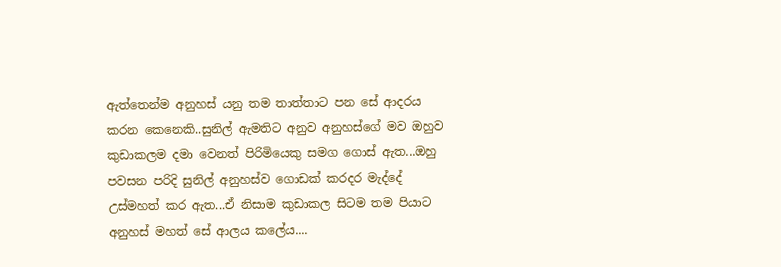ඇත්තෙන්ම අනුහස් යනු තම තාත්තාට පන සේ ආදරය කරන කෙනෙකි..සුනිල් ඇමතිට අනුව අනුහස්ගේ මව ඔහුව කුඩාකලම දමා වෙනත් පිරිමියෙකු සමග ගොස් ඇත...ඔහු පවසන පරිදි සුනිල් අනුහස්ව ගොඩක් කරදර මැද්දේ උස්මහත් කර ඇත...ඒ නිසාම කුඩාකල සිටම තම පියාට අනුහස් මහත් සේ ආලය කලේය....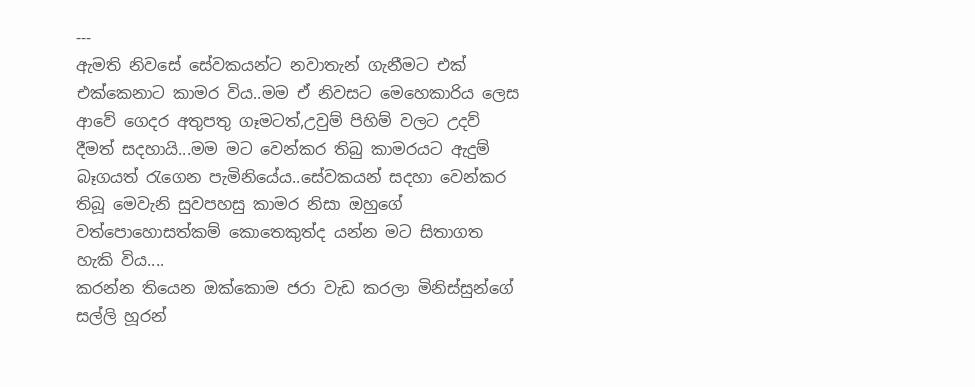---
ඇමති නිවසේ සේවකයන්ට නවාතැන් ගැනීමට එක් එක්කෙනාට කාමර විය..මම ඒ නිවසට මෙහෙකාරිය ලෙස ආවේ ගෙදර අතුපතු ගෑමටත්,උවුම් පිහිම් වලට උදව් දීමත් සදහායි...මම මට වෙන්කර තිබු කාමරයට ඇදුම් බෑගයත් රැගෙන පැමිනියේය..සේවකයන් සදහා වෙන්කර තිබූ මෙවැනි සුවපහසු කාමර නිසා ඔහුගේ වත්පොහොසත්කම් කොතෙකුත්ද යන්න මට සිතාගත හැකි විය....
කරන්න තියෙන ඔක්කොම ජරා වැඩ කරලා මිනිස්සුන්ගේ සල්ලි හූරන්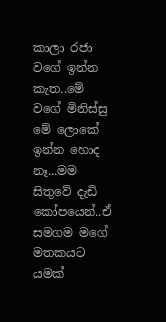කාලා රජා වගේ ඉන්න කැත..මේ වගේ මිනිස්සු මේ ලොකේ ඉන්න හොද නෑ...මම සිතුවේ දැඩි කෝපයෙන්..ඒ සමගම මගේ මතකයට යමක්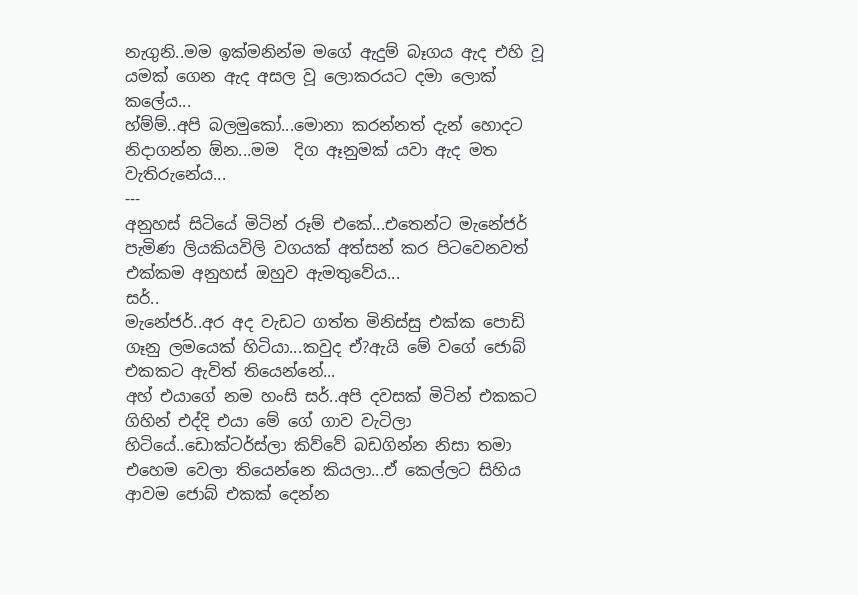නැගුනි..මම ඉක්මනින්ම මගේ ඇදුම් බෑගය ඇද එහි වූ යමක් ගෙන ඇද අසල වූ ලොකරයට දමා ලොක් කලේය...
හ්ම්ම්..අපි බලමුකෝ...මොනා කරන්නත් දැන් හොදට නිදාගන්න ඕන...මම  දිග ඈනුමක් යවා ඇද මත වැතිරුනේය...
---
අනුහස් සිටියේ මිටින් රූම් එකේ...එතෙන්ට මැනේජර් පැමිණ ලියකියවිලි වගයක් අත්සන් කර පිටවෙනවත් එක්කම අනුහස් ඔහුව ඇමතුවේය...
සර්..
මැනේජර්..අර අද වැඩට ගත්ත මිනිස්සු එක්ක පොඩි ගෑනු ලමයෙක් හිටියා...කවුද ඒ?ඇයි මේ වගේ ජොබ් එකකට ඇවිත් තියෙන්නේ...
අහ් එයාගේ නම හංසි සර්..අපි දවසක් මිටින් එකකට ගිහින් එද්දි එයා මේ ගේ ගාව වැටිලා හිටියේ..ඩොක්ටර්ස්ලා කිව්වේ බඩගින්න නිසා තමා එහෙම වෙලා තියෙන්නෙ කියලා...ඒ කෙල්ලට සිහිය ආවම ජොබ් එකක් දෙන්න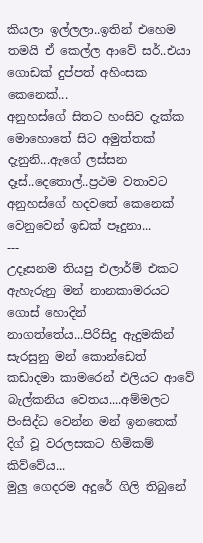කියලා ඉල්ලලා..ඉතින් එහෙම තමයි ඒ කෙල්ල ආවේ සර්..එයා ගොඩක් දුප්පත් අහිංසක කෙනෙක්...
අනුහස්ගේ සිතට හංසිව දැක්ක මොහොතේ සිට අමුත්තක් දැනුනි...ඇගේ ලස්සන දෑස්..දෙතොල්..ප්‍රථම වතාවට අනුහස්ගේ හදවතේ කෙනෙක් වෙනුවෙන් ඉඩක් පෑදුනා...
---
උදෑසනම තියපු එලාර්ම් එකට ඇහැරුනු මන් නානකාමරයට ගොස් හොදින් නාගත්තේය...පිරිසිදු ඇදුමකින් සැරසුනු මන් කොන්ඩෙත් කඩාදමා කාමරෙන් එලියට ආවේ බැල්කනිය වෙතය....අම්මලට පිංසිද්ධ වෙන්න මන් ඉනතෙක් දිග් වූ වරලසකට හිමිකම් කිව්වේය...
මුලු ගෙදරම අදුරේ ගිලි තිබුනේ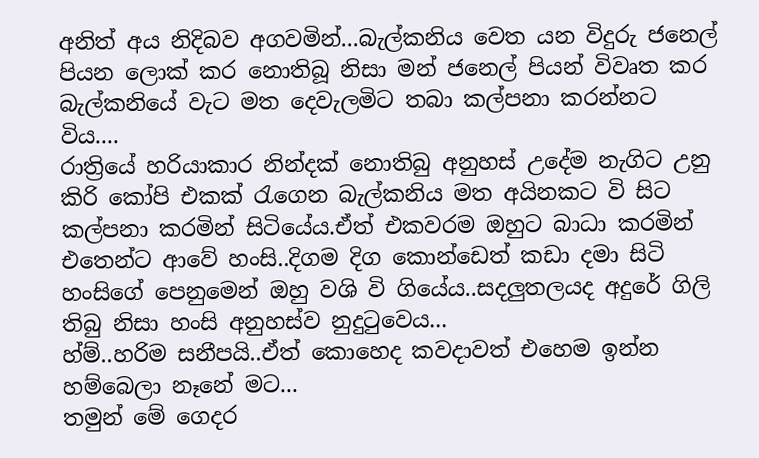අනිත් අය නිදිබව අගවමින්...බැල්කනිය වෙත යන විදුරු ජනෙල් පියන ලොක් කර නොතිබූ නිසා මන් ජනෙල් පියන් විවෘත කර බැල්කනියේ වැට මත දෙවැලමිට තබා කල්පනා කරන්නට විය....
රාත්‍රියේ හරියාකාර නින්දක් නොතිබු අනුහස් උදේම නැගිට උනු කිරි කෝපි එකක් රැගෙන බැල්කනිය මත අයිනකට වි සිට කල්පනා කරමින් සිටියේය.ඒත් එකවරම ඔහුට බාධා කරමින් එතෙන්ට ආවේ හංසි..දිගම දිග කොන්ඩෙත් කඩා දමා සිටි හංසිගේ පෙනුමෙන් ඔහු වශි වි ගියේය..සදලුතලයද අදුරේ ගිලි තිබු නිසා හංසි අනුහස්ව නුදුටුවෙය...
හ්ම්..හරිම සනීපයි..ඒත් කොහෙද කවදාවත් එහෙම ඉන්න හම්බෙලා නෑනේ මට...
තමුන් මේ ගෙදර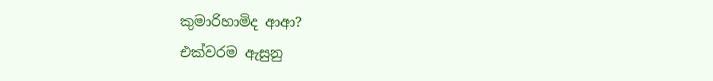කුමාරිහාමිද ආආ?
එක්වරම ඇසුනු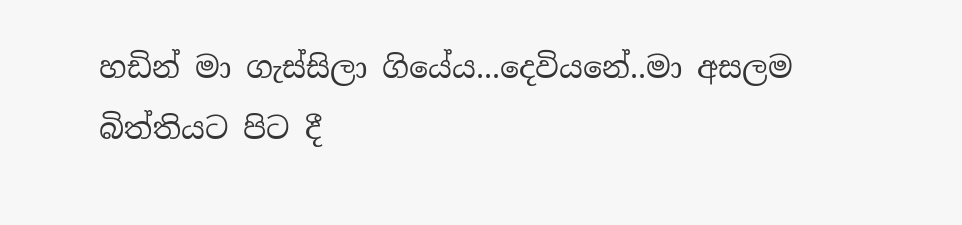හඩින් මා ගැස්සිලා ගියේය...දෙවියනේ..මා අසලම බිත්තියට පිට දී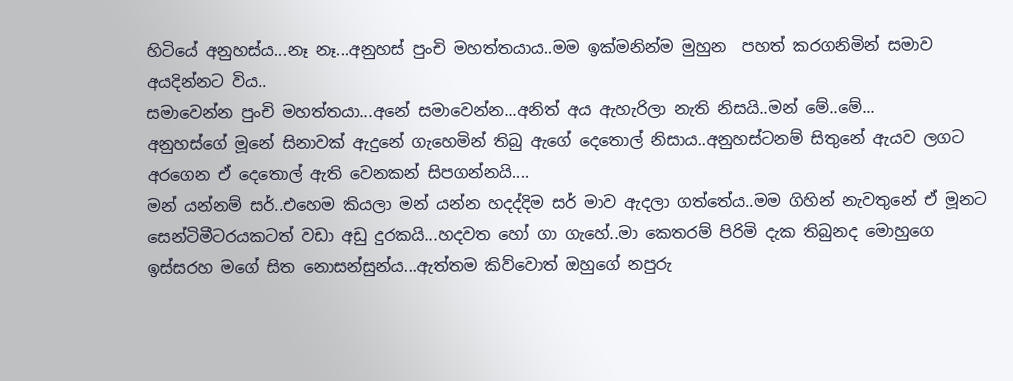හිටියේ අනුහස්ය...නෑ නෑ...අනුහස් පුංචි මහත්තයාය..මම ඉක්මනින්ම මුහුන  පහත් කරගනිමින් සමාව අයදින්නට විය..
සමාවෙන්න පුංචි මහත්තයා...අනේ සමාවෙන්න...අනිත් අය ඇහැරිලා නැති නිසයි..මන් මේ..මේ...
අනුහස්ගේ මූනේ සිනාවක් ඇදුනේ ගැහෙමින් තිබු ඇගේ දෙතොල් නිසාය..අනුහස්ටනම් සිතුනේ ඇයව ලගට අරගෙන ඒ දෙතොල් ඇති වෙනකන් සිපගන්නයි....
මන් යන්නම් සර්..එහෙම කියලා මන් යන්න හදද්දිම සර් මාව ඇදලා ගත්තේය..මම ගිහින් නැවතුනේ ඒ මූනට සෙන්ටිමීටරයකටත් වඩා අඩු දුරකයි...හදවත හෝ ගා ගැහේ..මා කෙතරම් පිරිමි දැක තිබුනද මොහුගෙ ඉස්සරහ මගේ සිත නොසන්සුන්ය...ඇත්තම කිව්වොත් ඔහුගේ නපුරු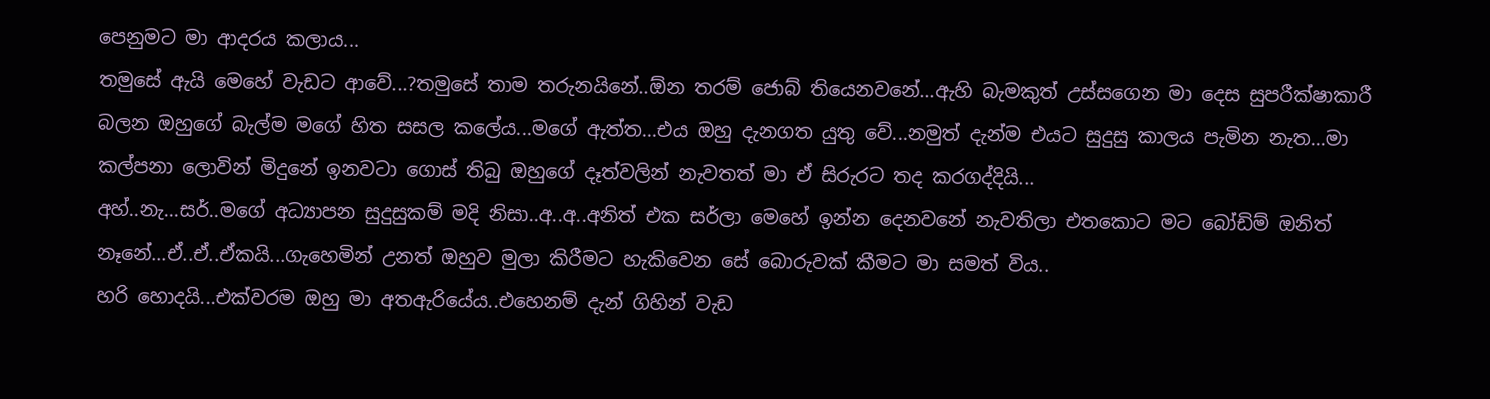පෙනුමට මා ආදරය කලාය...
තමුසේ ඇයි මෙහේ වැඩට ආවේ...?තමුසේ තාම තරුනයිනේ..ඕන තරම් ජොබ් තියෙනවනේ...ඇහි බැමකුත් උස්සගෙන මා දෙස සුපරීක්ෂාකාරී බලන ඔහුගේ බැල්ම මගේ හිත සසල කලේය...මගේ ඇත්ත...එය ඔහු දැනගත යුතු වේ...නමුත් දැන්ම එයට සුදුසු කාලය පැමින නැත...මා කල්පනා ලොවින් මිදුනේ ඉනවටා ගොස් තිබු ඔහුගේ දෑත්වලින් නැවතත් මා ඒ සිරුරට තද කරගද්දියි...
අහ්..නැ...සර්..මගේ අධ්‍යාපන සුදුසුකම් මදි නිසා..අ..අ..අනිත් එක සර්ලා මෙහේ ඉන්න දෙනවනේ නැවතිලා එතකොට මට බෝඩිම් ඔනිත් නෑනේ...ඒ..ඒ..ඒකයි...ගැහෙමින් උනත් ඔහුව මුලා කිරීමට හැකිවෙන සේ බොරුවක් කීමට මා සමත් විය..
හරි හොදයි...එක්වරම ඔහු මා අතඇරියේය..එහෙනම් දැන් ගිහින් වැඩ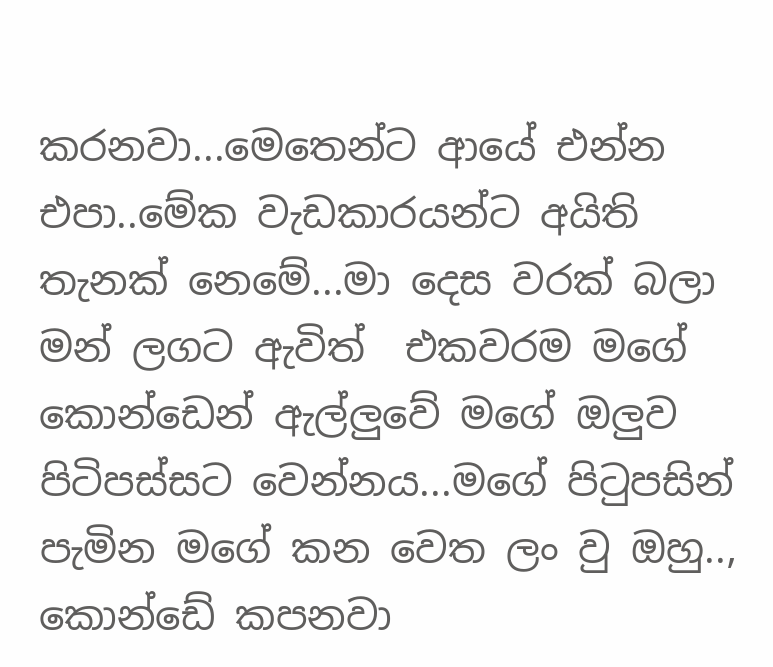කරනවා...මෙතෙන්ට ආයේ එන්න එපා..මේක වැඩකාරයන්ට අයිති තැනක් නෙමේ...මා දෙස වරක් බලා මන් ලගට ඇවිත්  එකවරම මගේ කොන්ඩෙන් ඇල්ලුවේ මගේ ඔලුව පිටිපස්සට වෙන්නය...මගේ පිටුපසින් පැමින මගේ කන වෙත ලං වු ඔහු..,
කොන්ඩේ කපනවා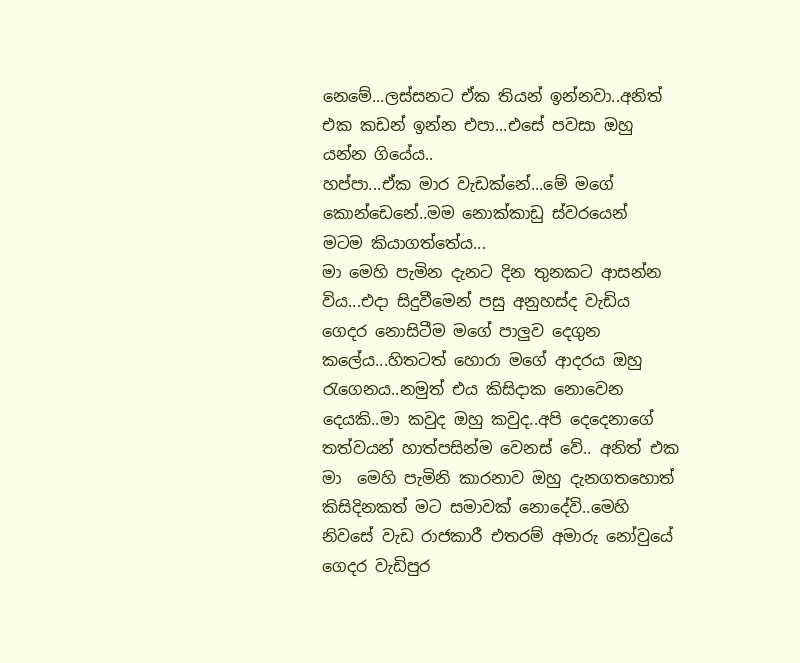නෙමේ...ලස්සනට ඒක තියන් ඉන්නවා..අනිත් එක කඩන් ඉන්න එපා...එසේ පවසා ඔහු යන්න ගියේය..
හප්පා...ඒක මාර වැඩක්නේ...මේ මගේ කොන්ඩෙනේ..මම නොක්කාඩු ස්වරයෙන්  මටම කියාගත්තේය...
මා මෙහි පැමින දැනට දින තුනකට ආසන්න විය...එදා සිදුවීමෙන් පසු අනුහස්ද වැඩිය ගෙදර නොසිටීම මගේ පාලුව දෙගුන කලේය...හිතටත් හොරා මගේ ආදරය ඔහු රැගෙනය..නමුත් එය කිසිදාක නොවෙන දෙයකි..මා කවුද ඔහු කවුද..අපි දෙදෙනාගේ තත්වයන් හාත්පසින්ම වෙනස් වේ.. අනිත් එක මා  මෙහි පැමිනි කාරනාව ඔහු දැනගතහොත් කිසිදිනකත් මට සමාවක් නොදේවි..මෙහි නිවසේ වැඩ රාජකාරී එතරම් අමාරු නෝවුයේ ගෙදර වැඩිපුර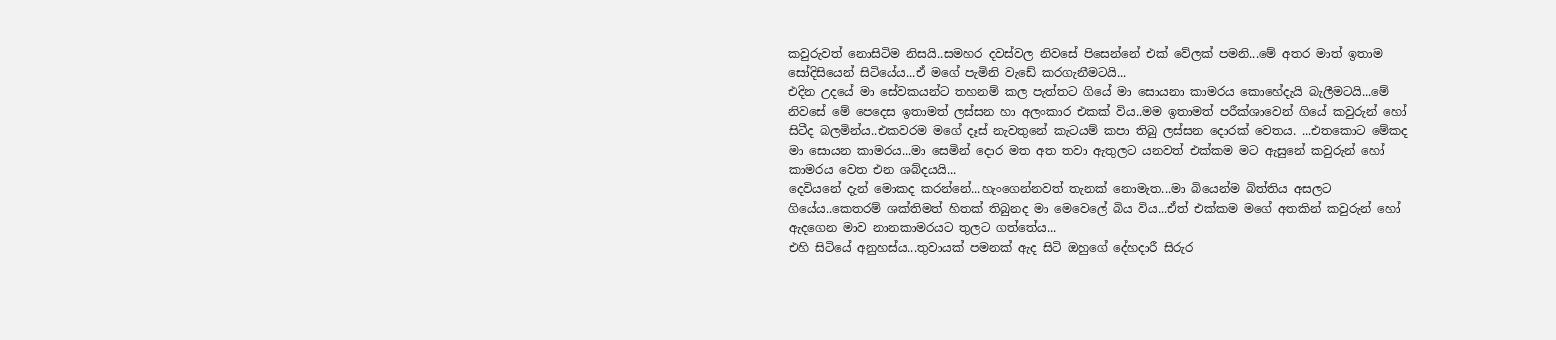කවුරුවත් නොසිටිම නිසයි..සමහර දවස්වල නිවසේ පිසෙන්නේ එක් වේලක් පමනි...මේ අතර මාත් ඉතාම සෝදිසියෙන් සිටියේය...ඒ මගේ පැමිනි වැඩේ කරගැනීමටයි...
එදින උදයේ මා සේවකයන්ට තහනම් කල පැත්තට ගියේ මා සොයනා කාමරය කොහේදැයි බැලීමටයි...මේ නිවසේ මේ පෙදෙස ඉතාමත් ලස්සන හා අලංකාර එකක් විය..මම ඉතාමත් පරීක්ශාවෙන් ගියේ කවුරුන් හෝ සිටීද බලමින්ය..එකවරම මගේ දෑස් නැවතුනේ කැටයම් කපා තිබු ලස්සන දොරක් වෙතය. ...එතකොට මේකද මා සොයන කාමරය...මා සෙමින් දොර මත අත තවා ඇතුලට යනවත් එක්කම මට ඇසුනේ කවුරුන් හෝ කාමරය වෙත එන ශබ්දයයි...
දෙවියනේ දැන් මොකද කරන්නේ...හැංගෙන්නවත් තැනක් නොමැත...මා බියෙන්ම බිත්තිය අසලට ගියේය..කෙතරම් ශක්තිමත් හිතක් තිබුනද මා මෙවෙලේ බිය විය...ඒත් එක්කම මගේ අතකින් කවුරුන් හෝ ඇදගෙන මාව නානකාමරයට තුලට ගත්තේය...
එහි සිටියේ අනුහස්ය...තුවායක් පමනක් ඇද සිටි ඔහුගේ දේහදාරී සිරුර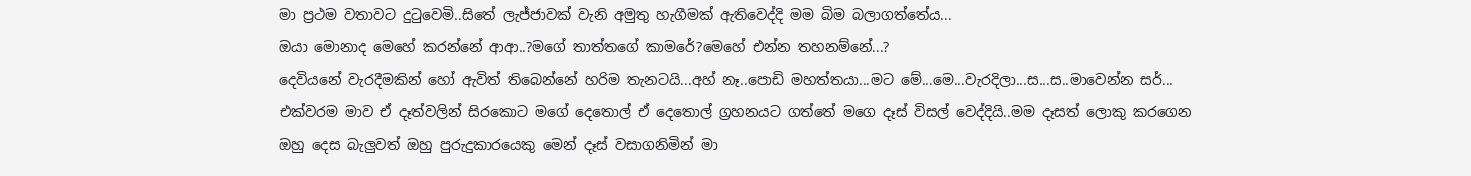මා ප්‍රථම වතාවට දුටුවෙමි..සිතේ ලැජ්ජාවක් වැනි අමුතු හැගීමක් ඇතිවෙද්දි මම බිම බලාගත්තේය...
ඔයා මොනාද මෙහේ කරන්නේ ආආ..?මගේ තාත්තගේ කාමරේ?මෙහේ එන්න තහනම්නේ...?
දෙවියනේ වැරදීමකින් හෝ ඇවිත් තිබෙන්නේ හරිම තැනටයි...අහ් නෑ..පොඩි මහත්තයා...මට මේ...මෙ...වැරදිලා...ස...ස..මාවෙන්න සර්...
එක්වරම මාව ඒ දෑත්වලින් සිරකොට මගේ දෙතොල් ඒ දෙතොල් ග්‍රහනයට ගත්තේ මගෙ දෑස් විසල් වෙද්දියි..මම දෑසත් ලොකු කරගෙන ඔහු දෙස බැලුවත් ඔහු පුරුදුකාරයෙකු මෙන් දෑස් වසාගනිමින් මා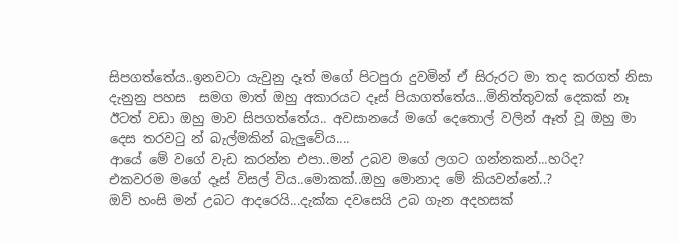සිපගත්තේය..ඉනවටා යැවුනු දෑත් මගේ පිටපුරා දුවමින් ඒ සිරුරට මා තද කරගත් නිසා දැනුනු පහස  සමග මාත් ඔහු අකාරයට දෑස් පියාගත්තේය...මිනිත්තුවක් දෙකක් නෑ ඊටත් වඩා ඔහු මාව සිපගත්තේය.. අවසානයේ මගේ දෙතොල් වලින් ඈත් වූ ඔහු මා දෙස තරවටු න් බැල්මකින් බැලුවේය....
ආයේ මේ වගේ වැඩ කරන්න එපා..මන් උබව මගේ ලගට ගන්නකන්...හරිද?
එකවරම මගේ දෑස් විසල් විය..මොකක්..ඔහු මොනාද මේ කියවන්නේ..?
ඔව් හංසි මන් උබට ආදරෙයි...දැක්ක දවසෙයි උබ ගැන අදහසක්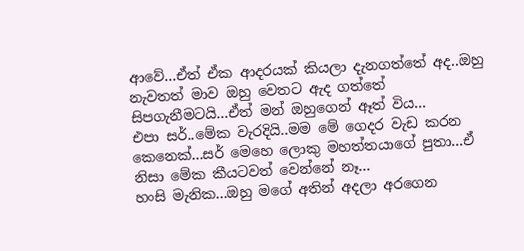ආවේ...ඒත් ඒක ආදරයක් කියලා දැනගත්තේ අද..ඔහු නැවතත් මාව ඔහු වෙතට ඇද ගත්තේ සිපගැනීමටයි...ඒත් මන් ඔහුගෙන් ඈත් විය...
එපා සර්..මේක වැරදියි..මම මේ ගෙදර වැඩ කරන කෙනෙක්...සර් මෙහෙ ලොකු මහත්තයාගේ පුතා...ඒ නිසා මේක කීයටවත් වෙන්නේ නෑ...
හංසි මැනික...ඔහු මගේ අතින් අදලා අරගෙන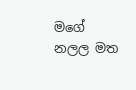මගේ නලල මත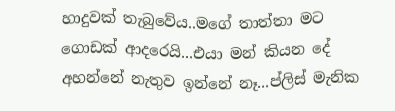හාදුවක් තැබුවේය..මගේ තාත්තා මට ගොඩක් ආදරෙයි...එයා මන් කියන දේ අහන්නේ නැතුව ඉන්නේ නෑ...ප්ලිස් මැනික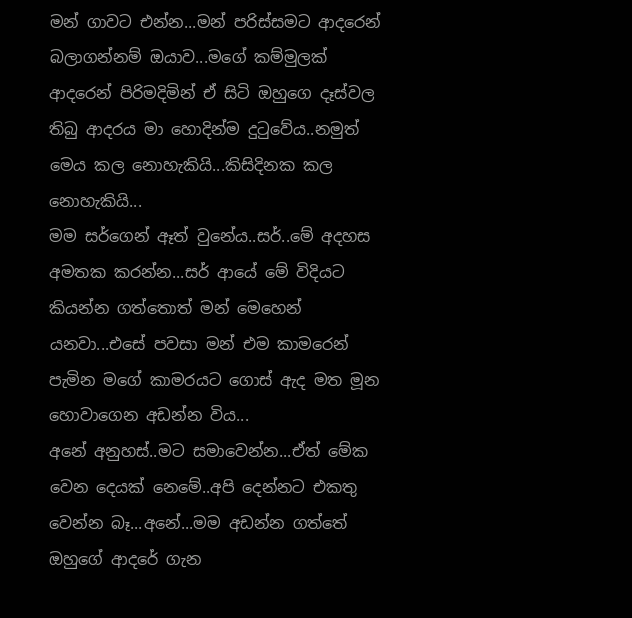මන් ගාවට එන්න...මන් පරිස්සමට ආදරෙන් බලාගන්නම් ඔයාව...මගේ කම්මුලක් ආදරෙන් පිරිමදිමින් ඒ සිටි ඔහුගෙ දෑස්වල තිබු ආදරය මා හොදින්ම දුටුවේය..නමුත් මෙය කල නොහැකියි...කිසිදිනක කල නොහැකියි...
මම සර්ගෙන් ඈත් වුනේය..සර්..මේ අදහස අමතක කරන්න...සර් ආයේ මේ විදියට කියන්න ගත්තොත් මන් මෙහෙන් යනවා...එසේ පවසා මන් එම කාමරෙන් පැමින මගේ කාමරයට ගොස් ඇද මත මූන හොවාගෙන අඩන්න විය...
අනේ අනුහස්..මට සමාවෙන්න...ඒත් මේක වෙන දෙයක් නෙමේ..අපි දෙන්නට එකතු වෙන්න බෑ...අනේ...මම අඩන්න ගත්තේ ඔහුගේ ආදරේ ගැන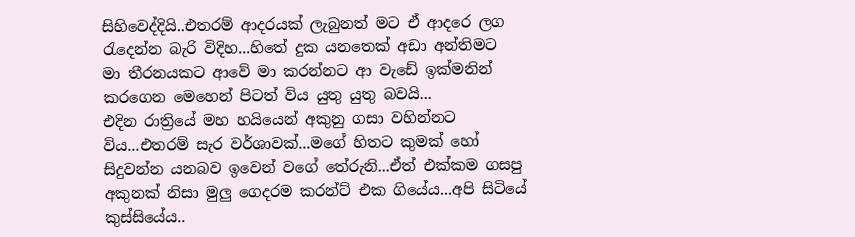සිහිවෙද්දියි..එතරම් ආදරයක් ලැබුනත් මට ඒ ආදරෙ ලග රැදෙන්න බැරි විදිහ...හිතේ දුක යනතෙක් අඩා අන්තිමට  මා තීරනයකට ආවේ මා කරන්නට ආ වැඩේ ඉක්මනින් කරගෙන මෙහෙන් පිටත් විය යුතු යුතු බවයි...
එදින රාත්‍රියේ මහ හයියෙන් අකුනු ගසා වහින්නට විය...එතරම් සැර වර්ශාවක්...මගේ හිතට කුමක් හෝ සිදුවන්න යනබව ඉවෙන් වගේ තේරුනි...ඒත් එක්කම ගසපු අකුනක් නිසා මුලු ගෙදරම කරන්ට් එක ගියේය...අපි සිටියේ කුස්සියේය..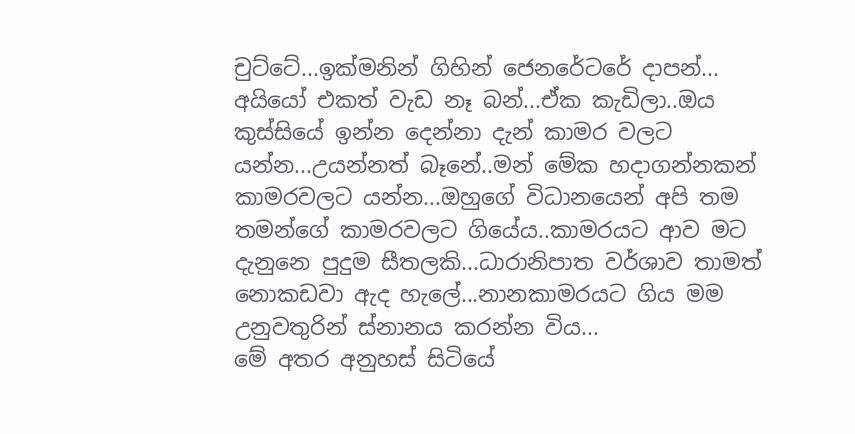චුට්ටේ...ඉක්මනින් ගිහින් ජෙනරේටරේ දාපන්...
අයියෝ එකත් වැඩ නෑ බන්...ඒක කැඩිලා..ඔය කුස්සියේ ඉන්න දෙන්නා දැන් කාමර වලට යන්න...උයන්නත් බෑනේ..මන් මේක හදාගන්නකන් කාමරවලට යන්න...ඔහුගේ විධානයෙන් අපි තම තමන්ගේ කාමරවලට ගියේය..කාමරයට ආව මට දැනුනෙ පුදුම සීතලකි...ධාරානිපාත වර්ශාව තාමත් නොකඩවා ඇද හැලේ...නානකාමරයට ගිය මම උනුවතුරින් ස්නානය කරන්න විය...
මේ අතර අනුහස් සිටියේ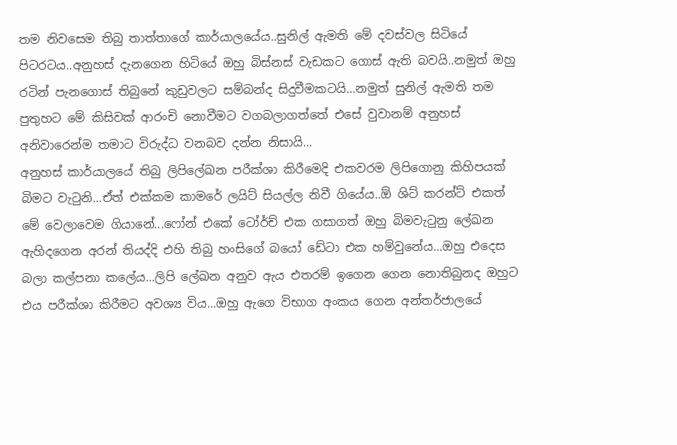තම නිවසෙම තිබු තාත්තාගේ කාර්යාලයේය..සුනිල් ඇමති මේ දවස්වල සිටියේ පිටරටය..අනුහස් දැනගෙන හිටියේ ඔහු බිස්නස් වැඩකට ගොස් ඇති බවයි..නමුත් ඔහු රටින් පැනගොස් තිබුනේ කුඩුවලට සම්බන්ද සිදුවීමකටයි...නමුත් සුනිල් ඇමති තම පුතුහට මේ කිසිවක් ආරංචි නොවීමට වගබලාගත්තේ එසේ වුවානම් අනුහස් අනිවාරෙන්ම තමාට විරුද්ධ වනබව දන්න නිසායි...
අනුහස් කාර්යාලයේ තිබු ලිපිලේඛන පරීක්ශා කිරීමෙදි එකවරම ලිපිගොනු කිහිපයක් බිමට වැටුනි...ඒත් එක්කම කාමරේ ලයිට් සියල්ල නිවී ගියේය..ඕ ශිට් කරන්ට් එකත් මේ වෙලාවෙම ගියානේ...ෆෝන් එකේ ටෝර්ච් එක ගසාගත් ඔහු බිමවැටුනු ලේඛන  ඇහිදගෙන අරන් තියද්දි එහි තිබු හංසිගේ බයෝ ඩේටා එක හම්වුනේය...ඔහු එදෙස බලා කල්පනා කලේය...ලිපි ලේඛන අනුව ඇය එතරම් ඉගෙන ගෙන නොතිබුනද ඔහුට එය පරීක්ශා කිරීමට අවශ්‍ය විය...ඔහු ඇගෙ විභාග අංකය ගෙන අන්තර්ජාලයේ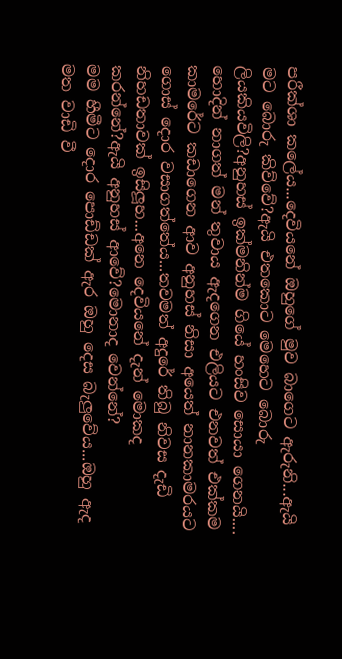පරීක්ශා කලේය...දෙවියනේ ඔහුගේ මුව බාගෙට ඇරුනි...ඇයි මට බොරු කිව්වේ?ඇයි එතකොට මෙහෙට බොරු ලියකියවිලි?අනුහස් ඉක්මනින්ම ගියේ හංසිව සොයා ගෙනයි....
හොදින් නාගත් මන් තුවාය ඇදගෙන එලියට එනවත් එක්කම කාමරේට කඩාගෙන ආව අනුහස් නිසා අයෙත් නානකාමරයට ගොස් දොර වසාගත්තේය...තවමත් අදුරේ තිබු නිවස දැඩි නිහඩතාවක් ඉසිලූහ...අනෙ දෙවියනේ දැන් මොකද කරන්නේ?ඇයි අනුහස් ආවේ?මොනාද වෙන්නේ?
මම හීමීට දොර පොඩ්ඩක් ඇර ඔහු දෙස බැලුවේය...ඔහු ඇද මත වාඩි වී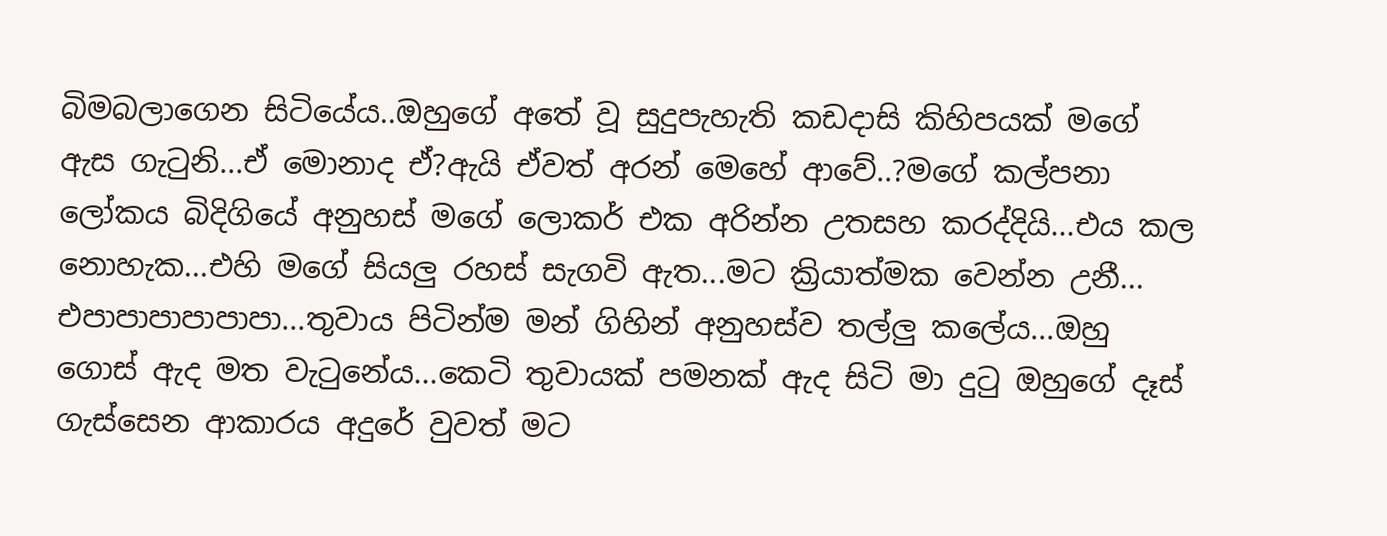බිමබලාගෙන සිටියේය..ඔහුගේ අතේ වූ සුදුපැහැති කඩදාසි කිහිපයක් මගේ ඇස ගැටුනි...ඒ මොනාද ඒ?ඇයි ඒවත් අරන් මෙහේ ආවේ..?මගේ කල්පනා ලෝකය බිදිගියේ අනුහස් මගේ ලොකර් එක අරින්න උතසහ කරද්දියි...එය කල නොහැක...එහි මගේ සියලු රහස් සැගවි ඇත...මට ක්‍රියාත්මක වෙන්න උනී...
එපාපාපාපාපාපා...තුවාය පිටින්ම මන් ගිහින් අනුහස්ව තල්ලු කලේය...ඔහු ගොස් ඇද මත වැටුනේය...කෙටි තුවායක් පමනක් ඇද සිටි මා දුටු ඔහුගේ දෑස් ගැස්සෙන ආකාරය අදුරේ වුවත් මට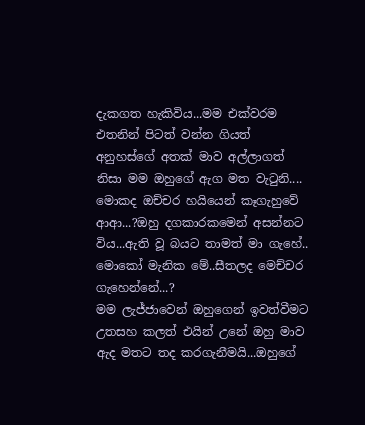දැකගත හැකිවිය...මම එක්වරම එතනින් පිටත් වන්න ගියත් අනුහස්ගේ අතක් මාව අල්ලාගත් නිසා මම ඔහුගේ ඇග මත වැටුනි....
මොකද ඔච්චර හයියෙන් කෑගැහුවේ ආආ...?ඔහු දගකාරකමෙන් අසන්නට විය...ඇති වූ බයට තාමත් මා ගැහේ..
මොකෝ මැනික මේ..සීතලද මෙච්චර ගැහෙන්නේ...?
මම ලැජ්ජාවෙන් ඔහුගෙන් ඉවත්වීමට උතසහ කලත් එයින් උනේ ඔහු මාව ඇද මතට තද කරගැනීමයි...ඔහුගේ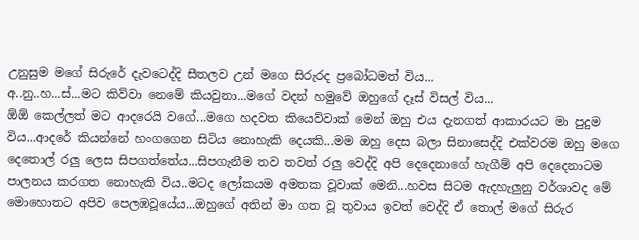උනුසුම මගේ සිරුරේ දැවටෙද්දි සීතලව උන් මගෙ සිරුරද ප්‍රබෝධමත් විය...
අ..නු..හ...ස්...මට කිව්වා නෙමේ කියවුනා...මගේ වදන් හමුවේ ඔහුගේ දෑස් විසල් විය...
ඕඕ කෙල්ලත් මට ආදරෙයි වගේ...මගෙ හදවත කියෙව්වාක් මෙන් ඔහු එය දැනගත් ආකාරයට මා පුදුම විය...ආදරේ කියන්නේ හංගගෙන සිටිය නොහැකි දෙයකි...මම ඔහු දෙස බලා සිනාසෙද්දි එක්වරම ඔහු මගෙ දෙතොල් රලු ලෙස සිපගත්තේය...සිපගැනීම තව තවත් රලු වෙද්දි අපි දෙදෙනාගේ හැගීම් අපි දෙදෙනාටම පාලනය කරගත නොහැකි විය..මටද ලෝකයම අමතක වූවාක් මෙනි...හවස සිටම ඇදහැලුනු වර්ශාවද මේ මොහොතට අපිව පෙලඹවූයේය...ඔහුගේ අතින් මා ගත වූ තුවාය ඉවත් වෙද්දි ඒ තොල් මගේ සිරුර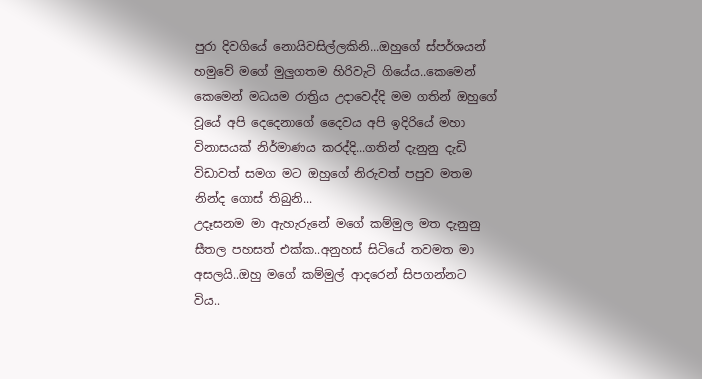පුරා දිවගියේ නොයිවසිල්ලකිනි...ඔහුගේ ස්පර්ශයන් හමුවේ මගේ මුලුගතම හිරිවැටි ගියේය..කෙමෙන් කෙමෙන් මධයම රාත්‍රිය උදාවෙද්දි මම ගතින් ඔහුගේ වූයේ අපි දෙදෙනාගේ දෛවය අපි ඉදිරියේ මහා විනාසයක් නිර්මාණය කරද්දි...ගතින් දැනුනු දැඩි විඩාවත් සමග මට ඔහුගේ නිරුවත් පපුව මතම නින්ද ගොස් තිබුනි...
උදෑසනම මා ඇහැරුනේ මගේ කම්මුල මත දැනුනු සීතල පහසත් එක්ක..අනුහස් සිටියේ තවමත මා අසලයි..ඔහු මගේ කම්මුල් ආදරෙන් සිපගන්නට විය..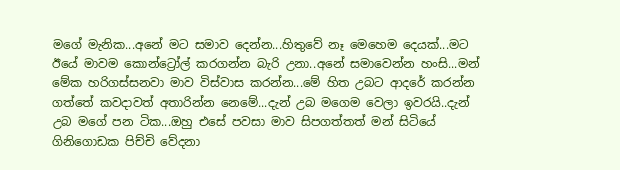මගේ මැනික...අනේ මට සමාව දෙන්න...හිතුවේ නෑ මෙහෙම දෙයක්...මට  ඊයේ මාවම කොන්ට්‍රෝල් කරගන්න බැරි උනා..අනේ සමාවෙන්න හංසි...මන් මේක හරිගස්සනවා මාව විස්වාස කරන්න...මේ හිත උබට ආදරේ කරන්න ගත්තේ කවදාවත් අතාරින්න නෙමේ...දැන් උබ මගෙම වෙලා ඉවරයි..දැන් උබ මගේ පන ටික...ඔහු එසේ පවසා මාව සිපගත්තත් මන් සිටියේ ගිනිගොඩක පිච්චි වේදනා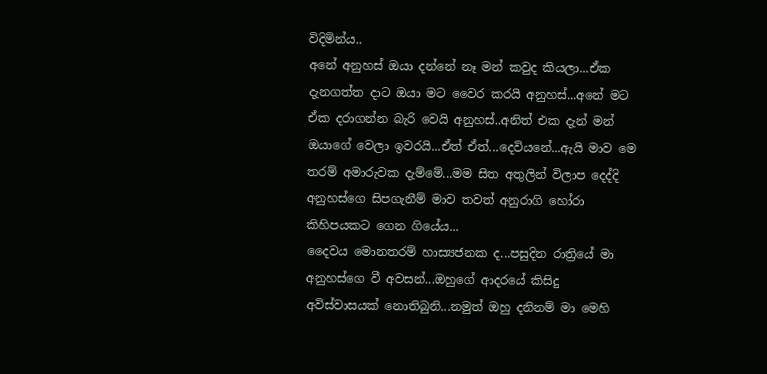විදිමින්ය..
අනේ අනුහස් ඔයා දන්නේ නෑ මන් කවුද කියලා...ඒක දැනගත්ත දාට ඔයා මට වෛර කරයි අනුහස්...අනේ මට ඒක දරාගන්න බැරි වෙයි අනුහස්..අනිත් එක දැන් මන් ඔයාගේ වෙලා ඉවරයි...ඒත් ඒත්...දෙවියනේ...ඇයි මාව මෙ තරම් අමාරුවක දැම්මේ...මම සිත අතුලින් විලාප දෙද්දි අනුහස්ගෙ සිපගැනීම් මාව තවත් අනුරාගි හෝරා කිහිපයකට ගෙන ගියේය...
දෛවය මොනතරම් හාස්‍යජනක ද...පසුදින රාත්‍රියේ මා අනුහස්ගෙ වී අවසන්...ඔහුගේ ආදරයේ කිසිදු අවිස්වාසයක් නොතිබුනි...නමුත් ඔහු දනිනම් මා මෙහි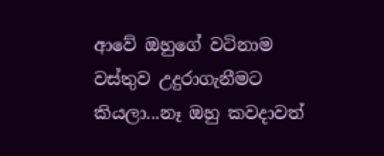ආවේ ඔහුගේ වටිනාම වස්තුව උදුරාගැනීමට කියලා...නෑ ඔහු කවදාවත්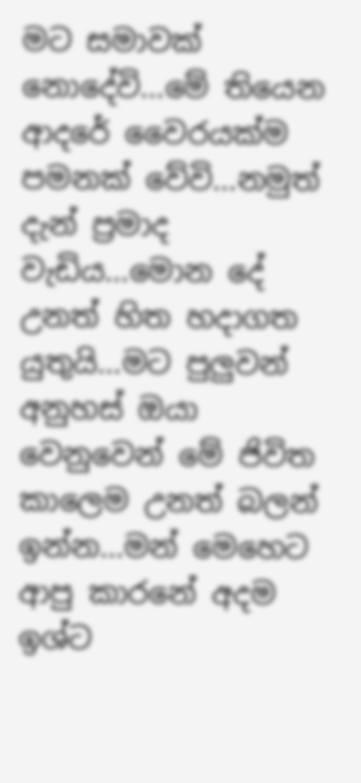මට සමාවක් නොදේවි...මේ තියෙන ආදරේ වෛරයක්ම පමනක් වේවි...නමුත් දැන් ප්‍රමාද වැඩිය...මොන දේ උනත් හිත හදාගත යුතුයි...මට පුලුවන් අනුහස් ඔයා වෙනුවෙන් මේ ජිවිත කාලෙම උනත් බලන් ඉන්න...මන් මෙහෙට ආපු කාරනේ අදම ඉශ්ට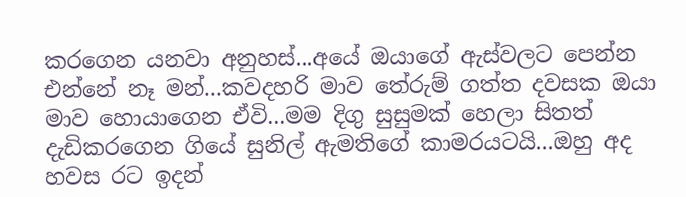කරගෙන යනවා අනුහස්...අයේ ඔයාගේ ඇස්වලට පෙන්න එන්නේ නෑ මන්...කවදහරි මාව තේරුම් ගත්ත දවසක ඔයා මාව හොයාගෙන ඒවි...මම දිගු සුසුමක් හෙලා සිතත් දැඩිකරගෙන ගියේ සුනිල් ඇමතිගේ කාමරයටයි...ඔහු අද හවස රට ඉදන්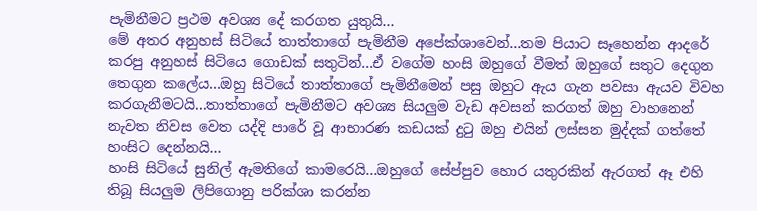පැමිනීමට ප්‍රථම අවශ්‍ය දේ කරගත යුතුයි...
මේ අතර අනුහස් සිටියේ තාත්තාගේ පැමිනීම අපේක්ශාවෙන්...තම පියාට සෑහෙන්න ආදරේ කරපු අනුහස් සිටියෙ ගොඩක් සතුටින්...ඒ වගේම හංසි ඔහුගේ වීමත් ඔහුගේ සතුට දෙගුන තෙගුන කලේය...ඔහු සිටියේ තාත්තාගේ පැමිනීමෙන් පසු ඔහුට ඇය ගැන පවසා ඇයව විවහ කරගැනීමටයි...තාත්තාගේ පැමිනීමට අවශ්‍ය සියලුම වැඩ අවසන් කරගත් ඔහු වාහනෙන් නැවත නිවස වෙත යද්දි පාරේ වූ ආභාරණ කඩයක් දුටු ඔහු එයින් ලස්සන මුද්දක් ගත්තේ හංසිට දෙන්නයි...
හංසි සිටියේ සුනිල් ඇමතිගේ කාමරෙයි...ඔහුගේ සේප්පුව හොර යතුරකින් ඇරගත් ඈ එහි තිබූ සියලුම ලිපිගොනු පරික්ශා කරන්න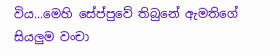විය...මෙහි සේප්පුවේ තිබුනේ ඇමතිගේ සියලුම වංචා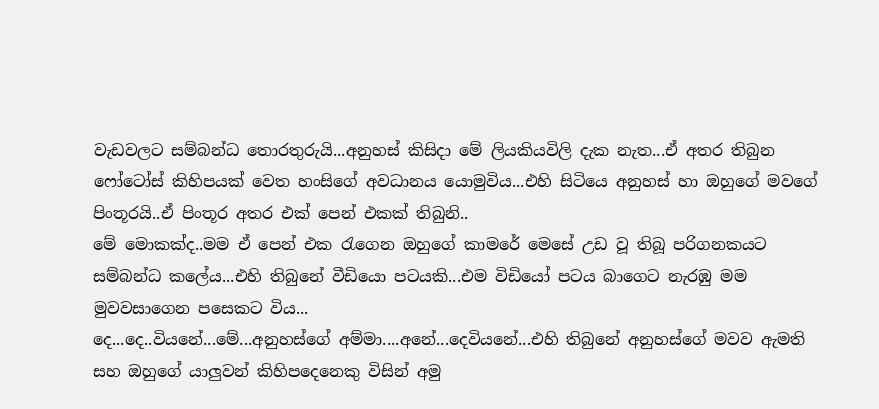වැඩවලට සම්බන්ධ තොරතුරුයි...අනුහස් කිසිදා මේ ලියකියවිලි දැක නැත...ඒ අතර තිබුන ෆෝටෝස් කිහිපයක් වෙත හංසිගේ අවධානය යොමුවිය...එහි සිටියෙ අනුහස් හා ඔහුගේ මවගේ පිංතූරයි..ඒ පිංතූර අතර එක් පෙන් එකක් තිබුනි..
මේ මොකක්ද..මම ඒ පෙන් එක රැගෙන ඔහුගේ කාමරේ මෙසේ උඩ වූ තිබූ පරිගනකයට සම්බන්ධ කලේය...එහි තිබුනේ වීඩියො පටයකි...එම විඩියෝ පටය බාගෙට නැරඹු මම මුවවසාගෙන පසෙකට විය...
දෙ...දෙ..වියනේ...මේ...අනුහස්ගේ අම්මා....අනේ...දෙවියනේ...එහි තිබුනේ අනුහස්ගේ මවව ඇමති සහ ඔහුගේ යාලුවන් කිහිපදෙනෙකු විසින් අමු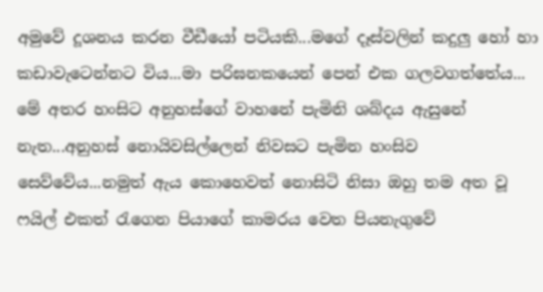අමුවේ දූශනය කරන වීඩීයෝ පටියකි...මගේ දෑස්වලින් කදුලු හෝ හා කඩාවැටෙන්නට විය...මා පරිඝනකයෙන් පෙන් එක ගලවගත්තේය...
මේ අතර හංසිට අනුහස්ගේ වාහනේ පැමිනි ශබ්දය ඇසුනේ නැත...අනුහස් නොයිවසිල්ලෙන් නිවසට පැමින හංසිව සෙව්වේය...නමුත් ඇය කොහෙවත් නොසිටි නිසා ඔහු තම අත වූ ෆයිල් එකත් රැගෙන පියාගේ කාමරය වෙත පියනැගුවේ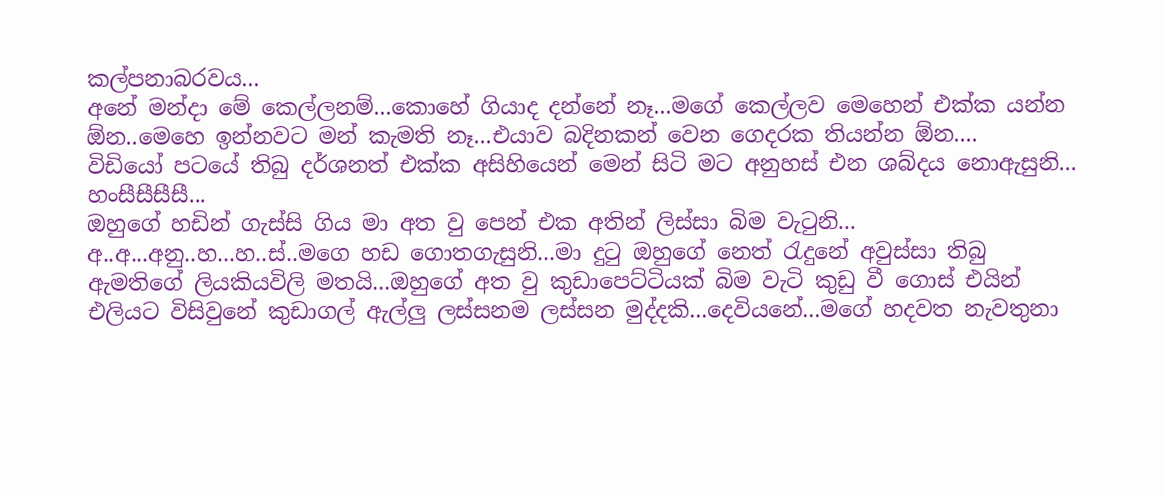කල්පනාබරවය...
අනේ මන්දා මේ කෙල්ලනම්...කොහේ ගියාද දන්නේ නෑ...මගේ කෙල්ලව මෙහෙන් එක්ක යන්න ඕන..මෙහෙ ඉන්නවට මන් කැමති නෑ...එයාව බදිනකන් වෙන ගෙදරක තියන්න ඕන....
විඩියෝ පටයේ තිබු දර්ශනත් එක්ක අසිහියෙන් මෙන් සිටි මට අනුහස් එන ශබ්දය නොඇසුනි...
හංසීසීසීසී...
ඔහුගේ හඩින් ගැස්සි ගිය මා අත වු පෙන් එක අතින් ලිස්සා බිම වැටුනි...
අ..අ...අනු..හ...හ..ස්..මගෙ හඩ ගොතගැසුනි...මා දුටු ඔහුගේ නෙත් රැදුනේ අවුස්සා තිබු ඇමතිගේ ලියකියවිලි මතයි...ඔහුගේ අත වු කුඩාපෙට්ටියක් බිම වැටි කුඩු වී ගොස් එයින් එලියට විසිවුනේ කුඩාගල් ඇල්ලු ලස්සනම ලස්සන මුද්දකි...දෙවියනේ...මගේ හදවත නැවතුනා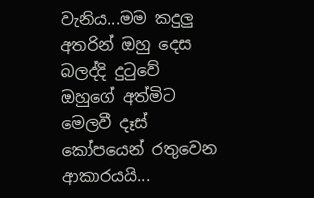වැනිය...මම කදුලු අතරින් ඔහු දෙස බලද්දි දුටුවේ ඔහුගේ අත්මිට මෙලවී දෑස් කෝපයෙන් රතුවෙන ආකාරයයි...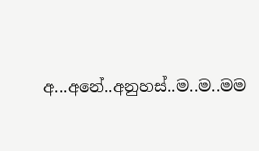අ...අනේ..අනුහස්..ම..ම..මම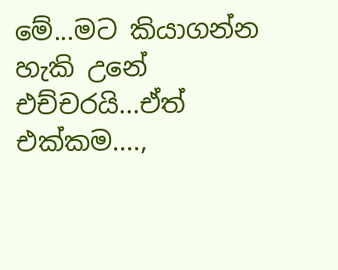මේ...මට කියාගන්න හැකි උනේ එච්චරයි...ඒත් එක්කම....,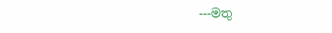---මතු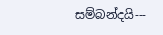සම්බන්දයි---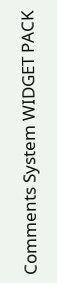Comments System WIDGET PACK